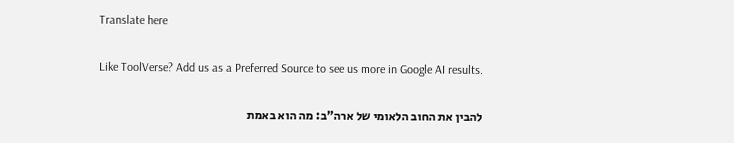Translate here

Like ToolVerse? Add us as a Preferred Source to see us more in Google AI results.

להבין את החוב הלאומי של ארה"ב: מה הוא באמת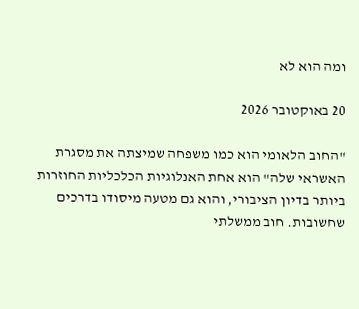ומה הוא לא

20 באוקטובר 2026

"החוב הלאומי הוא כמו משפחה שמיצתה את מסגרת האשראי שלה" הוא אחת האנלוגיות הכלכליות החוזרות ביותר בדיון הציבורי, והוא גם מטעה מיסודו בדרכים שחשובות. חוב ממשלתי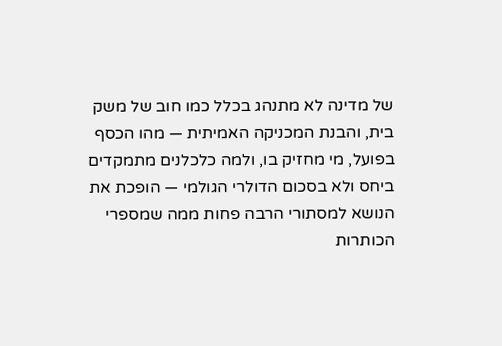של מדינה לא מתנהג בכלל כמו חוב של משק בית, והבנת המכניקה האמיתית — מהו הכסף בפועל, מי מחזיק בו, ולמה כלכלנים מתמקדים ביחס ולא בסכום הדולרי הגולמי — הופכת את הנושא למסתורי הרבה פחות ממה שמספרי הכותרות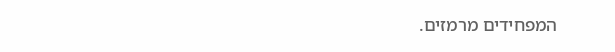המפחידים מרמזים.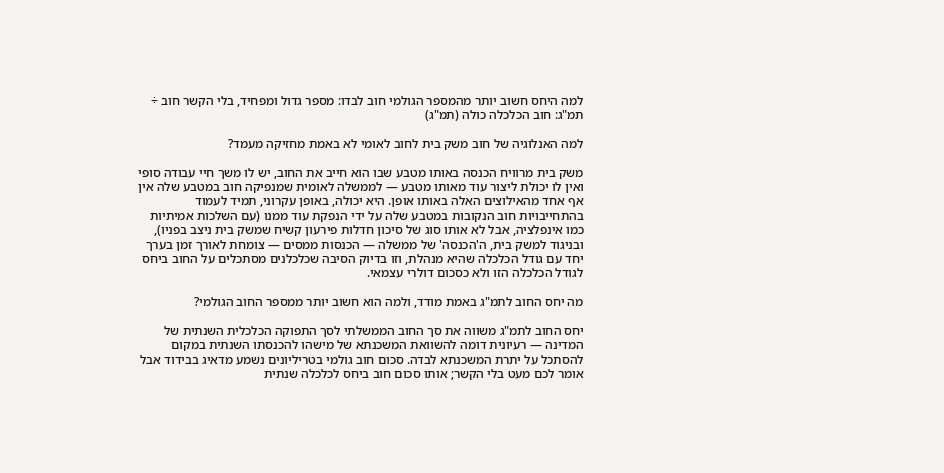למה היחס חשוב יותר מהמספר הגולמי חוב לבדו: מספר גדול ומפחיד, בלי הקשר חוב ÷ תמ"ג: חוב הכלכלה כולה (תמ"ג)

למה האנלוגיה של חוב משק בית לחוב לאומי לא באמת מחזיקה מעמד?

משק בית מרוויח הכנסה באותו מטבע שבו הוא חייב את החוב, יש לו משך חיי עבודה סופי ואין לו יכולת ליצור עוד מאותו מטבע — לממשלה לאומית שמנפיקה חוב במטבע שלה אין אף אחד מהאילוצים האלה באותו אופן. היא יכולה, באופן עקרוני, תמיד לעמוד בהתחייבויות חוב הנקובות במטבע שלה על ידי הנפקת עוד ממנו (עם השלכות אמיתיות כמו אינפלציה, אבל לא אותו סוג של סיכון חדלות פירעון קשיח שמשק בית ניצב בפניו), ובניגוד למשק בית, ה'הכנסה' של ממשלה — הכנסות ממסים — צומחת לאורך זמן בערך יחד עם גודל הכלכלה שהיא מנהלת, וזו בדיוק הסיבה שכלכלנים מסתכלים על החוב ביחס לגודל הכלכלה הזו ולא כסכום דולרי עצמאי.

מה יחס החוב לתמ"ג באמת מודד, ולמה הוא חשוב יותר ממספר החוב הגולמי?

יחס החוב לתמ"ג משווה את סך החוב הממשלתי לסך התפוקה הכלכלית השנתית של המדינה — רעיונית דומה להשוואת המשכנתא של מישהו להכנסתו השנתית במקום להסתכל על יתרת המשכנתא לבדה. סכום חוב גולמי בטריליונים נשמע מדאיג בבידוד אבל אומר לכם מעט בלי הקשר; אותו סכום חוב ביחס לכלכלה שנתית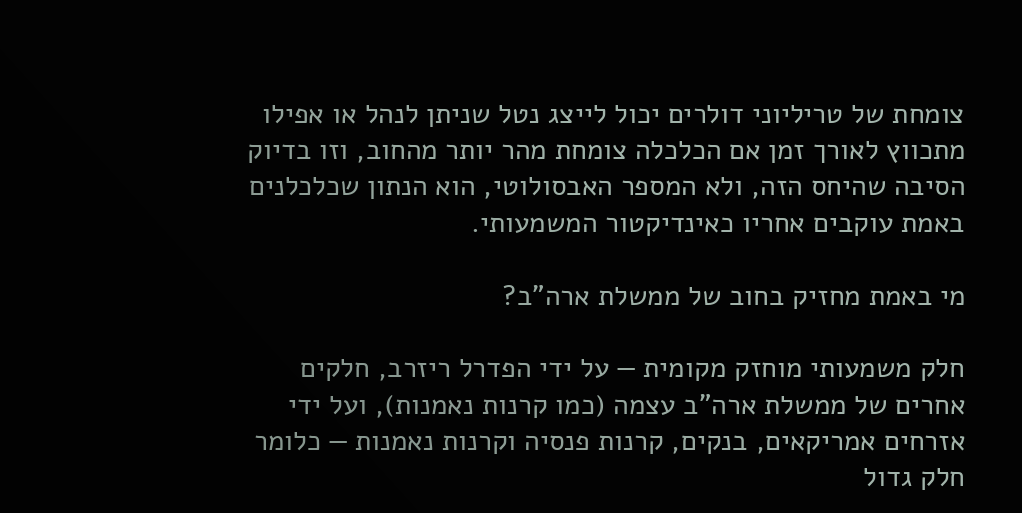צומחת של טריליוני דולרים יכול לייצג נטל שניתן לנהל או אפילו מתכווץ לאורך זמן אם הכלכלה צומחת מהר יותר מהחוב, וזו בדיוק הסיבה שהיחס הזה, ולא המספר האבסולוטי, הוא הנתון שכלכלנים באמת עוקבים אחריו כאינדיקטור המשמעותי.

מי באמת מחזיק בחוב של ממשלת ארה"ב?

חלק משמעותי מוחזק מקומית — על ידי הפדרל ריזרב, חלקים אחרים של ממשלת ארה"ב עצמה (כמו קרנות נאמנות), ועל ידי אזרחים אמריקאים, בנקים, קרנות פנסיה וקרנות נאמנות — כלומר חלק גדול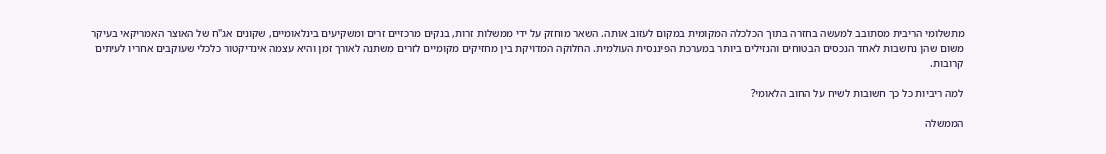מתשלומי הריבית מסתובב למעשה בחזרה בתוך הכלכלה המקומית במקום לעזוב אותה. השאר מוחזק על ידי ממשלות זרות, בנקים מרכזיים זרים ומשקיעים בינלאומיים, שקונים אג"ח של האוצר האמריקאי בעיקר משום שהן נחשבות לאחד הנכסים הבטוחים והנזילים ביותר במערכת הפיננסית העולמית. החלוקה המדויקת בין מחזיקים מקומיים לזרים משתנה לאורך זמן והיא עצמה אינדיקטור כלכלי שעוקבים אחריו לעיתים קרובות.

למה ריביות כל כך חשובות לשיח על החוב הלאומי?

הממשלה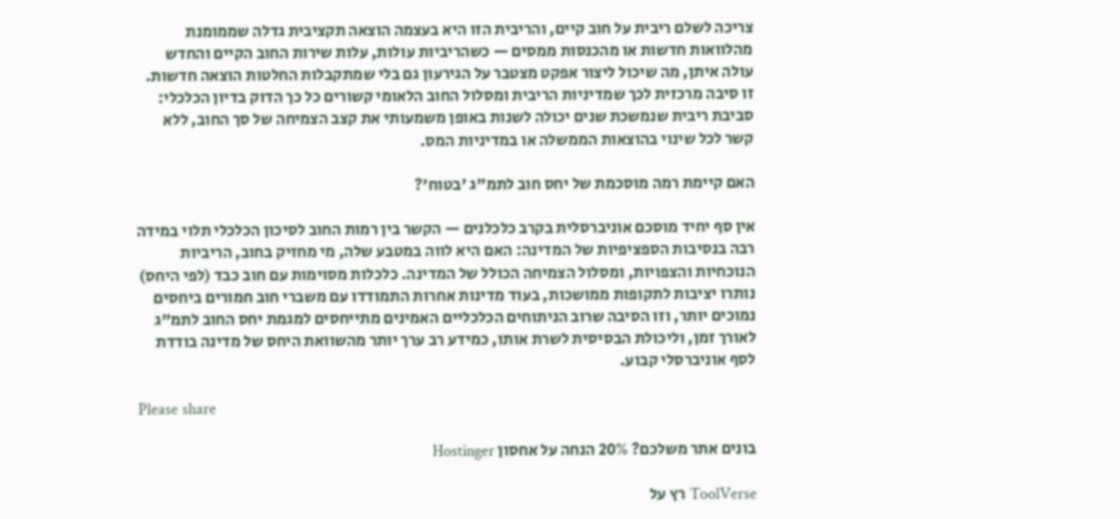צריכה לשלם ריבית על חוב קיים, והריבית הזו היא בעצמה הוצאה תקציבית גדלה שממומנת מהלוואות חדשות או מהכנסות ממסים — כשהריביות עולות, עלות שירות החוב הקיים והחדש עולה איתן, מה שיכול ליצור אפקט מצטבר על הגירעון גם בלי שמתקבלות החלטות הוצאה חדשות. זו סיבה מרכזית לכך שמדיניות הריבית ומסלול החוב הלאומי קשורים כל כך הדוק בדיון הכלכלי: סביבת ריבית שנמשכת שנים יכולה לשנות באופן משמעותי את קצב הצמיחה של סך החוב, ללא קשר לכל שינוי בהוצאות הממשלה או במדיניות המס.

האם קיימת רמה מוסכמת של יחס חוב לתמ"ג 'בטוח'?

אין סף יחיד מוסכם אוניברסלית בקרב כלכלנים — הקשר בין רמות החוב לסיכון הכלכלי תלוי במידה רבה בנסיבות הספציפיות של המדינה: האם היא לווה במטבע שלה, מי מחזיק בחוב, הריביות הנוכחיות והצפויות, ומסלול הצמיחה הכולל של המדינה. כלכלות מסוימות עם חוב כבד (לפי היחס) נותרו יציבות לתקופות ממושכות, בעוד מדינות אחרות התמודדו עם משברי חוב חמורים ביחסים נמוכים יותר, וזו הסיבה שרוב הניתוחים הכלכליים האמינים מתייחסים למגמת יחס החוב לתמ"ג לאורך זמן, וליכולת הבסיסית לשרת אותו, כמידע רב ערך יותר מהשוואת היחס של מדינה בודדת לסף אוניברסלי קבוע.

Please share

בונים אתר משלכם? 20% הנחה על אחסון Hostinger

ToolVerse רץ על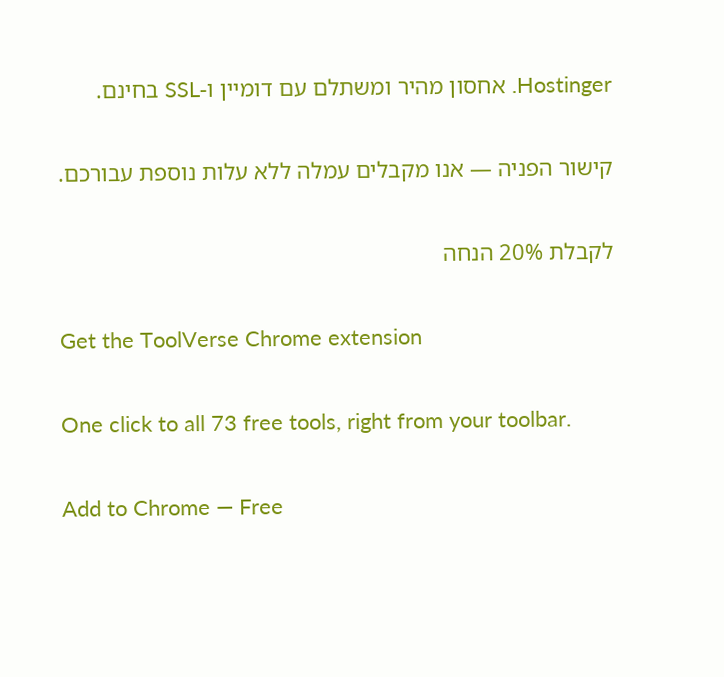Hostinger. אחסון מהיר ומשתלם עם דומיין ו-SSL בחינם.

קישור הפניה — אנו מקבלים עמלה ללא עלות נוספת עבורכם.

לקבלת 20% הנחה

Get the ToolVerse Chrome extension

One click to all 73 free tools, right from your toolbar.

Add to Chrome — Free